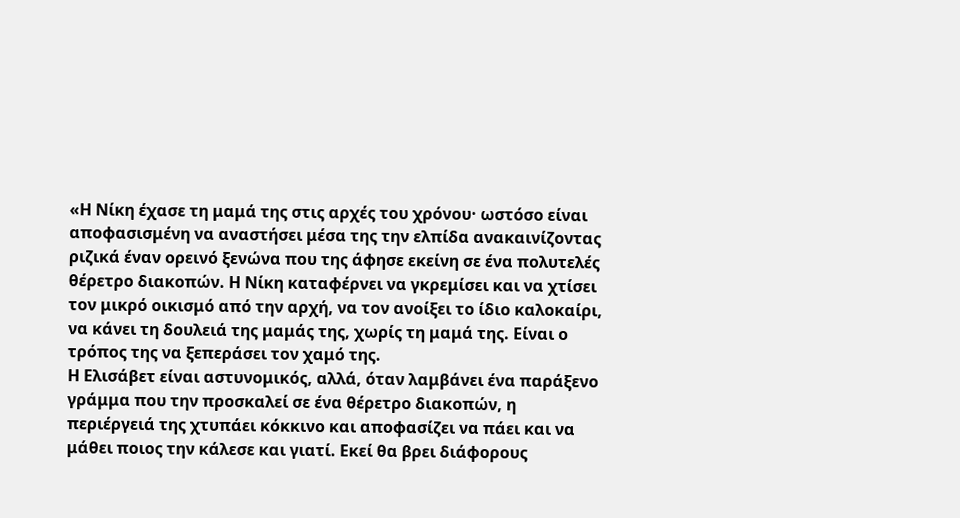«Η Νίκη έχασε τη μαμά της στις αρχές του χρόνου· ωστόσο είναι αποφασισμένη να αναστήσει μέσα της την ελπίδα ανακαινίζοντας ριζικά έναν ορεινό ξενώνα που της άφησε εκείνη σε ένα πολυτελές θέρετρο διακοπών. Η Νίκη καταφέρνει να γκρεμίσει και να χτίσει τον μικρό οικισμό από την αρχή, να τον ανοίξει το ίδιο καλοκαίρι, να κάνει τη δουλειά της μαμάς της, χωρίς τη μαμά της. Είναι ο τρόπος της να ξεπεράσει τον χαμό της.
Η Ελισάβετ είναι αστυνομικός, αλλά, όταν λαμβάνει ένα παράξενο γράμμα που την προσκαλεί σε ένα θέρετρο διακοπών, η περιέργειά της χτυπάει κόκκινο και αποφασίζει να πάει και να μάθει ποιος την κάλεσε και γιατί. Εκεί θα βρει διάφορους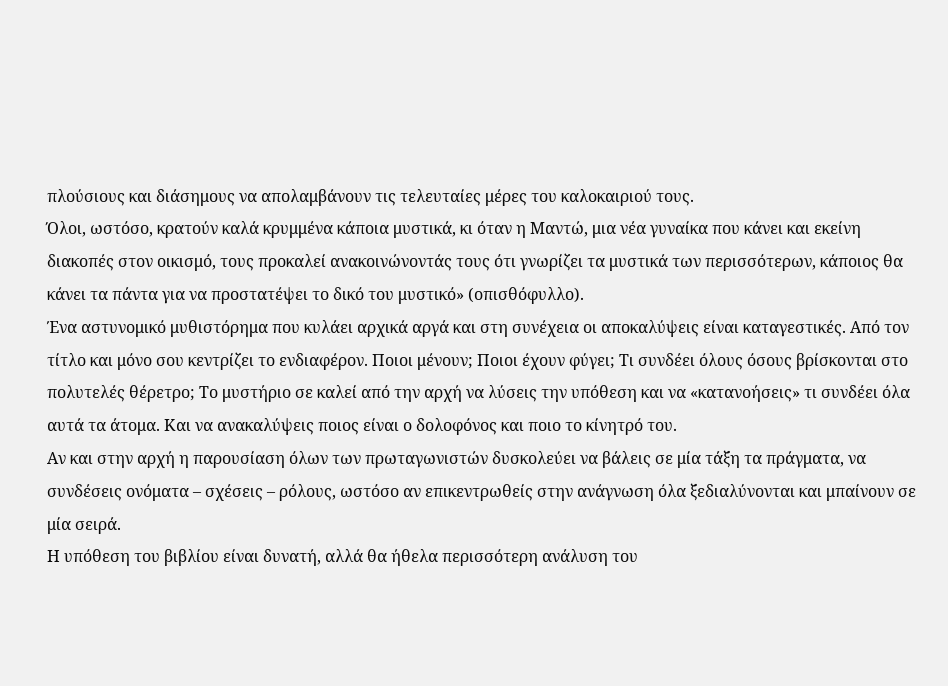πλούσιους και διάσημους να απολαμβάνουν τις τελευταίες μέρες του καλοκαιριού τους.
Όλοι, ωστόσο, κρατούν καλά κρυμμένα κάποια μυστικά, κι όταν η Μαντώ, μια νέα γυναίκα που κάνει και εκείνη διακοπές στον οικισμό, τους προκαλεί ανακοινώνοντάς τους ότι γνωρίζει τα μυστικά των περισσότερων, κάποιος θα κάνει τα πάντα για να προστατέψει το δικό του μυστικό» (οπισθόφυλλο).
Ένα αστυνομικό μυθιστόρημα που κυλάει αρχικά αργά και στη συνέχεια οι αποκαλύψεις είναι καταγεστικές. Από τον τίτλο και μόνο σου κεντρίζει το ενδιαφέρον. Ποιοι μένουν; Ποιοι έχουν φύγει; Τι συνδέει όλους όσους βρίσκονται στο πολυτελές θέρετρο; Το μυστήριο σε καλεί από την αρχή να λύσεις την υπόθεση και να «κατανοήσεις» τι συνδέει όλα αυτά τα άτομα. Και να ανακαλύψεις ποιος είναι ο δολοφόνος και ποιο το κίνητρό του.
Αν και στην αρχή η παρουσίαση όλων των πρωταγωνιστών δυσκολεύει να βάλεις σε μία τάξη τα πράγματα, να συνδέσεις ονόματα – σχέσεις – ρόλους, ωστόσο αν επικεντρωθείς στην ανάγνωση όλα ξεδιαλύνονται και μπαίνουν σε μία σειρά.
Η υπόθεση του βιβλίου είναι δυνατή, αλλά θα ήθελα περισσότερη ανάλυση του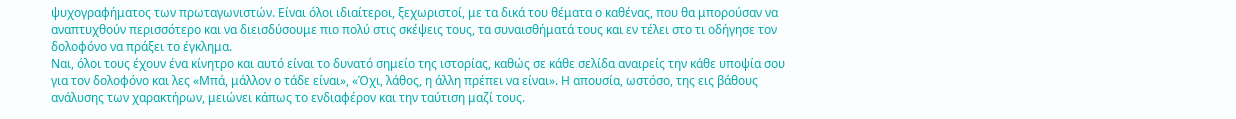ψυχογραφήματος των πρωταγωνιστών. Είναι όλοι ιδιαίτεροι, ξεχωριστοί, με τα δικά του θέματα ο καθένας, που θα μπορούσαν να αναπτυχθούν περισσότερο και να διεισδύσουμε πιο πολύ στις σκέψεις τους, τα συναισθήματά τους και εν τέλει στο τι οδήγησε τον δολοφόνο να πράξει το έγκλημα.
Ναι, όλοι τους έχουν ένα κίνητρο και αυτό είναι το δυνατό σημείο της ιστορίας, καθώς σε κάθε σελίδα αναιρείς την κάθε υποψία σου για τον δολοφόνο και λες «Μπά, μάλλον ο τάδε είναι», «Όχι, λάθος, η άλλη πρέπει να είναι». Η απουσία, ωστόσο, της εις βάθους ανάλυσης των χαρακτήρων, μειώνει κάπως το ενδιαφέρον και την ταύτιση μαζί τους.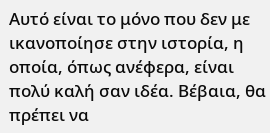Αυτό είναι το μόνο που δεν με ικανοποίησε στην ιστορία, η οποία, όπως ανέφερα, είναι πολύ καλή σαν ιδέα. Βέβαια, θα πρέπει να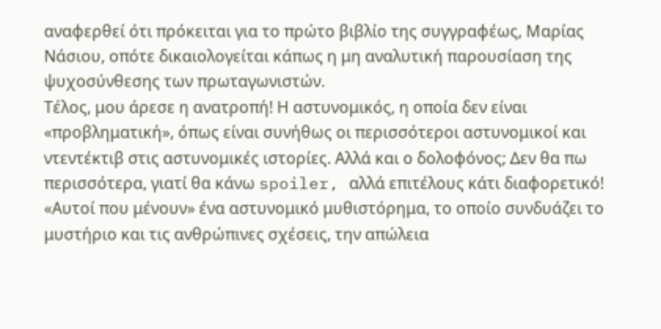αναφερθεί ότι πρόκειται για το πρώτο βιβλίο της συγγραφέως, Μαρίας Νάσιου, οπότε δικαιολογείται κάπως η μη αναλυτική παρουσίαση της ψυχοσύνθεσης των πρωταγωνιστών.
Τέλος, μου άρεσε η ανατροπή! Η αστυνομικός, η οποία δεν είναι «προβληματική», όπως είναι συνήθως οι περισσότεροι αστυνομικοί και ντεντέκτιβ στις αστυνομικές ιστορίες. Αλλά και ο δολοφόνος; Δεν θα πω περισσότερα, γιατί θα κάνω spoiler, αλλά επιτέλους κάτι διαφορετικό!
«Αυτοί που μένουν» ένα αστυνομικό μυθιστόρημα, το οποίο συνδυάζει το μυστήριο και τις ανθρώπινες σχέσεις, την απώλεια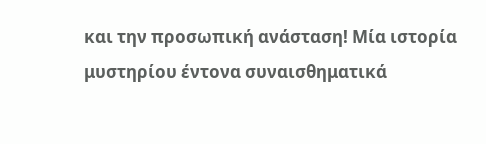και την προσωπική ανάσταση! Μία ιστορία μυστηρίου έντονα συναισθηματικά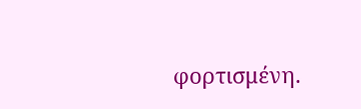φορτισμένη.